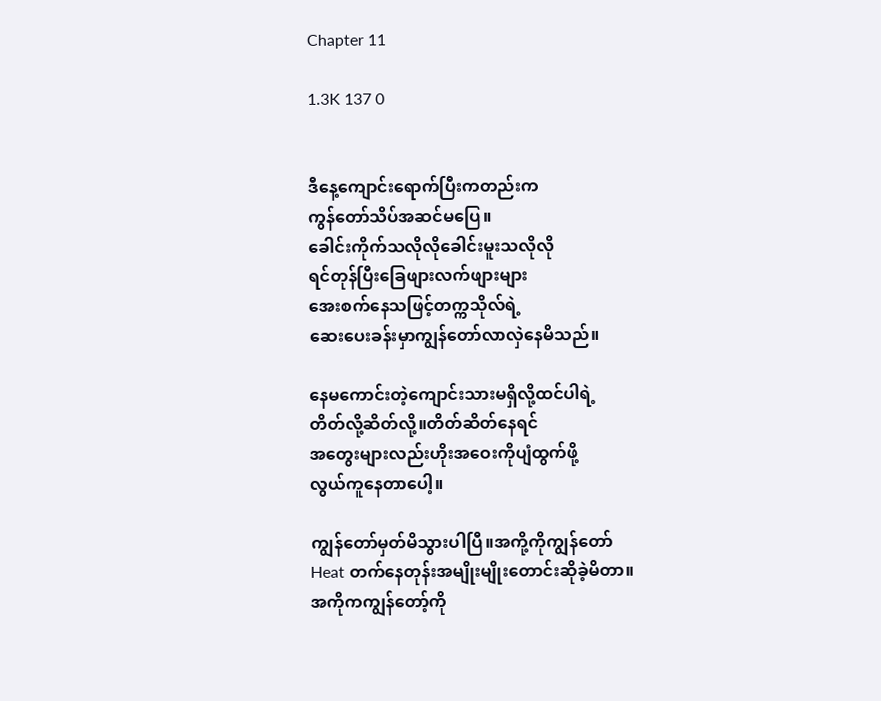Chapter 11

1.3K 137 0


ဒီနေ့ကျောင်းရောက်ပြီးကတည်းက
ကွန်တော်သိပ်အဆင်မပြေ။
ခေါင်းကိုက်သလိုလိုခေါင်းမူးသလိုလို
ရင်တုန်ပြီးခြေဖျားလက်ဖျားများ
အေးစက်နေသဖြင့်တက္ကသိုလ်ရဲ့‌
ဆေးပေးခန်းမှာကျွန်တော်လာလှဲနေမိသည်။

နေမကောင်းတဲ့ကျောင်းသားမရှိလို့ထင်ပါရဲ့
တိတ်လို့ဆိတ်လို့။တိတ်ဆိတ်နေရင်
အတွေးများလည်းဟိုးအဝေးကိုပျံထွက်ဖို့
လွယ်ကူနေတာပေါ့။

ကျွန်တော်မှတ်မိသွားပါပြီ။အကို့ကိုကျွန်တော်
Heat တက်နေတုန်းအမျိုးမျိုးတောင်းဆိုခဲ့မိတာ။
အကိုကကျွန်တော့်ကို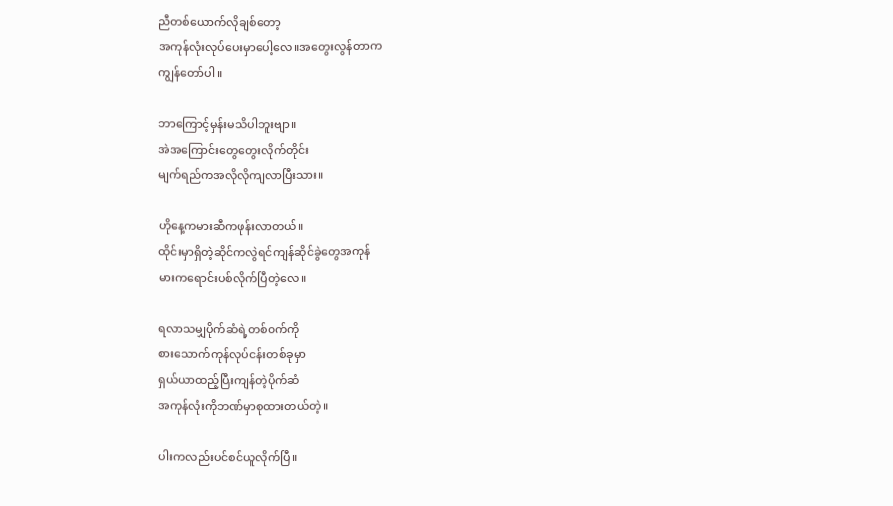ညီတစ်ယောက်လိုချစ်တော့
အကုန်လုံးလုပ်ပေးမှာပေါ့လေ။အတွေးလွန်တာက
ကျွန်တော်ပါ။

ဘာကြောင့်မှန်းမသိပါဘူးဗျာ။
အဲအကြောင်းတွေတွေးလိုက်တိုင်း
မျက်ရည်ကအလိုလိုကျလာပြီးသား။

ဟိုနေ့ကမားဆီကဖုန်းလာတယ်။
ထိုင်းမှာရှိတဲ့ဆိုင်ကလွဲရင်ကျန်ဆိုင်ခွဲတွေအကုန်
မားကရောင်းပစ်လိုက်ပြီတဲ့လေ။

ရလာသမျှပိုက်ဆံရဲ့တစ်၀က်ကို
စားသောက်ကုန်လုပ်ငန်းတစ်ခုမှာ
ရှယ်ယာထည့်ပြီးကျန်တဲ့ပိုက်ဆံ
အကုန်လုံးကိုဘဏ်မှာစုထားတယ်တဲ့။

ပါးကလည်းပင်စင်ယူလိုက်ပြီ။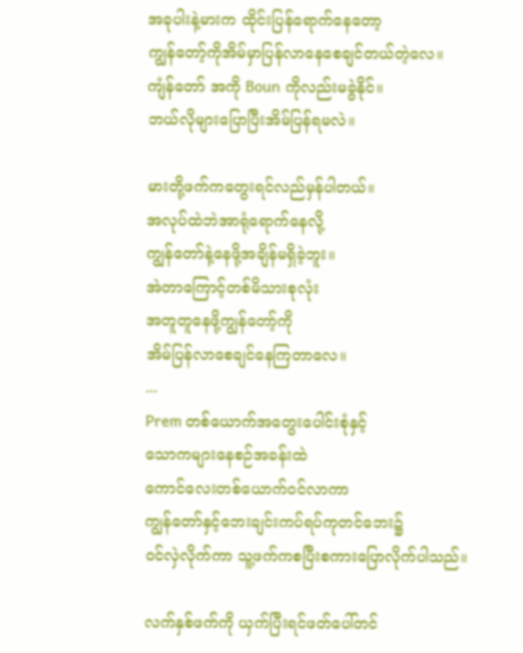အခုပါးနဲ့မားက ထိုင်းပြန်ရောက်နေတော့
ကျွန်တော့်ကိုအိမ်မှာပြန်လာနေစေချင်တယ်တဲ့လေ။
ကျံန်တော် အကို Boun ကိုလည်းမခွဲနိုင်။
ဘယ်လိုများပြောပြီးအိမ်ပြန်ရမလဲ။

မားတို့ဖက်ကတွေးရင်လည်မှန်ပါတယ်။
အလုပ်ထဲဘဲအာရုံရောက်နေလို့
ကျွန်တော်နဲ့နေဖို့အချိန်မရှိခဲ့ဘူး။
အဲတာကြောင့်တစ်မိသားစုလုံး
အတူတူနေဖို့ကျွန်တော့်ကို
အိမ်ပြန်လာစေချင်နေကြတာလေ။
...
Prem တစ်ယောက်အတွေးပေါင်းစုံနှင့်
သောကများနေစဉ်အခန်းထဲ
ကောင်လေးတစ်‌ယောက်၀င်လာကာ
ကျွန်တော်နှင့်ဘေးချင်းကပ်ရပ်ကုတင်ဘေး၌
၀င်လှဲလိုက်ကာ သူ့ဖက်ကစပြီးစကားပြောလိုက်ပါသည်။

လက်နှစ်ဖက်ကို ယှက်ပြီးရင်ဖတ်ပေါ်တင်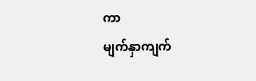ကာ
မျက်နှာကျက်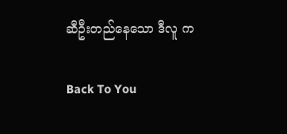ဆီဦးတည်နေသော ဒီလူ က

Back To You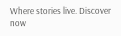Where stories live. Discover now